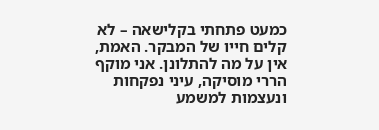כמעט פתחתי בקלישאה – לא קלים חייו של המבקר. האמת, אין על מה להתלונן. אני מוקף הררי מוסיקה, עיני נפקחות ונעצמות למשמע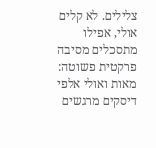צלילים. לא קלים אולי, אפילו מתסכלים מסיבה פרקטית פשוטה: מאות ואולי אלפי דיסקים מרגשים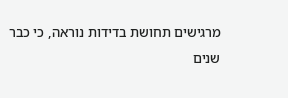מרגישים תחושת בדידות נוראה, כי כבר שנים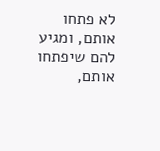לא פתחו אותם, ומגיע להם שיפתחו אותם,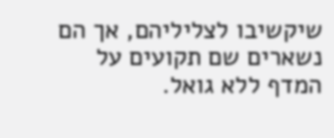שיקשיבו לצליליהם, אך הם נשארים שם תקועים על המדף ללא גואל.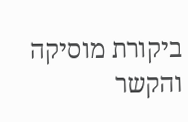ביקורת מוסיקה והקשר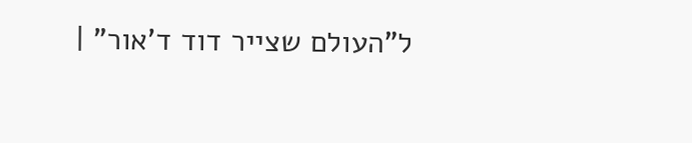ל"העולם שצייר דוד ד'אור" |